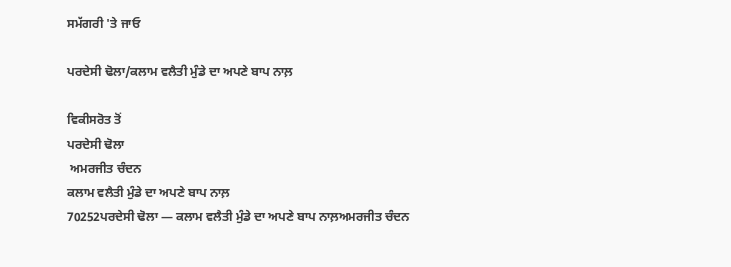ਸਮੱਗਰੀ 'ਤੇ ਜਾਓ

ਪਰਦੇਸੀ ਢੋਲਾ/ਕਲਾਮ ਵਲੈਤੀ ਮੁੰਡੇ ਦਾ ਅਪਣੇ ਬਾਪ ਨਾਲ਼

ਵਿਕੀਸਰੋਤ ਤੋਂ
ਪਰਦੇਸੀ ਢੋਲਾ
 ਅਮਰਜੀਤ ਚੰਦਨ
ਕਲਾਮ ਵਲੈਤੀ ਮੁੰਡੇ ਦਾ ਅਪਣੇ ਬਾਪ ਨਾਲ਼
70252ਪਰਦੇਸੀ ਢੋਲਾ — ਕਲਾਮ ਵਲੈਤੀ ਮੁੰਡੇ ਦਾ ਅਪਣੇ ਬਾਪ ਨਾਲ਼ਅਮਰਜੀਤ ਚੰਦਨ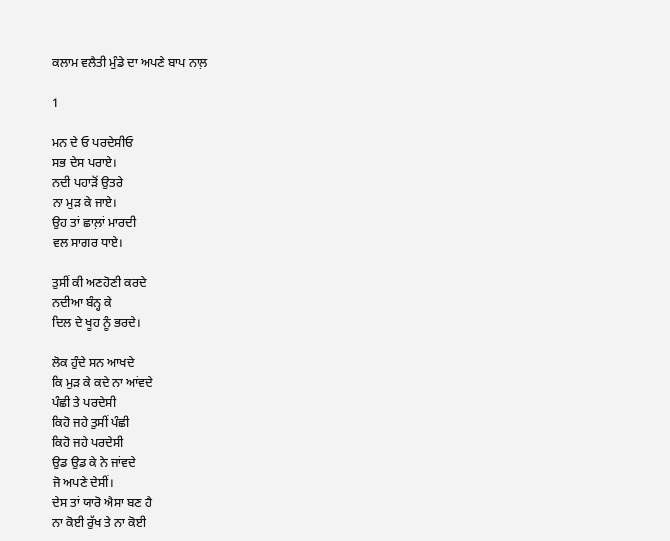ਕਲਾਮ ਵਲੈਤੀ ਮੁੰਡੇ ਦਾ ਅਪਣੇ ਬਾਪ ਨਾਲ਼

1

ਮਨ ਦੇ ਓ ਪਰਦੇਸੀਓ
ਸਭ ਦੇਸ ਪਰਾਏ।
ਨਦੀ ਪਹਾੜੋਂ ਉਤਰੇ
ਨਾ ਮੁੜ ਕੇ ਜਾਏ।
ਉਹ ਤਾਂ ਛਾਲ਼ਾਂ ਮਾਰਦੀ
ਵਲ ਸਾਗਰ ਧਾਏ।

ਤੁਸੀਂ ਕੀ ਅਣਹੋਣੀ ਕਰਦੇ
ਨਦੀਆ ਬੰਨ੍ਹ ਕੇ
ਦਿਲ ਦੇ ਖੂਹ ਨੂੰ ਭਰਦੇ।

ਲੋਕ ਹੁੰਦੇ ਸਨ ਆਖਦੇ
ਕਿ ਮੁੜ ਕੇ ਕਦੇ ਨਾ ਆਂਵਦੇ
ਪੰਛੀ ਤੇ ਪਰਦੇਸੀ
ਕਿਹੋ ਜਹੇ ਤੁਸੀਂ ਪੰਛੀ
ਕਿਹੋ ਜਹੇ ਪਰਦੇਸੀ
ਉਡ ਉਡ ਕੇ ਨੇ ਜਾਂਵਦੇ
ਜੋ ਅਪਣੇ ਦੇਸੀਂ।
ਦੇਸ ਤਾਂ ਯਾਰੋ ਐਸਾ ਬਣ ਹੈ
ਨਾ ਕੋਈ ਰੁੱਖ ਤੇ ਨਾ ਕੋਈ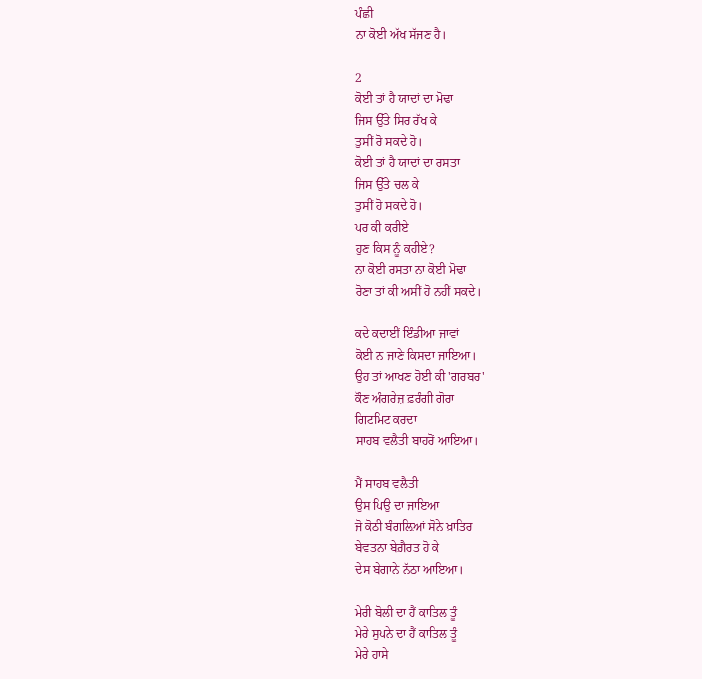ਪੰਛੀ
ਨਾ ਕੋਈ ਅੱਖ ਸੱਜਣ ਹੈ।

2
ਕੋਈ ਤਾਂ ਹੈ ਯਾਦਾਂ ਦਾ ਮੋਢਾ
ਜਿਸ ਉੱਤੇ ਸਿਰ ਰੱਖ ਕੇ
ਤੁਸੀਂ ਰੋ ਸਕਦੇ ਹੋ।
ਕੋਈ ਤਾਂ ਹੈ ਯਾਦਾਂ ਦਾ ਰਸਤਾ
ਜਿਸ ਉੱਤੇ ਚਲ ਕੇ
ਤੁਸੀਂ ਹੋ ਸਕਦੇ ਹੋ।
ਪਰ ਕੀ ਕਰੀਏ
ਹੁਣ ਕਿਸ ਨੂੰ ਕਹੀਏ?
ਨਾ ਕੋਈ ਰਸਤਾ ਨਾ ਕੋਈ ਮੋਢਾ
ਰੋਣਾ ਤਾਂ ਕੀ ਅਸੀਂ ਹੋ ਨਹੀਂ ਸਕਦੇ।

ਕਦੇ ਕਦਾਈਂ ਇੰਡੀਆ ਜਾਵਾਂ
ਕੋਈ ਨ ਜਾਣੇ ਕਿਸਦਾ ਜਾਇਆ।
ਉਹ ਤਾਂ ਆਖਣ ਹੋਈ ਕੀ 'ਗਰਬਰ'
ਕੌਣ ਅੰਗਰੇਜ਼ ਫ਼ਰੰਗੀ ਗੋਰਾ
ਗਿਟਮਿਟ ਕਰਦਾ
ਸਾਹਬ ਵਲੈਤੀ ਬਾਹਰੋਂ ਆਇਆ।

ਮੈਂ ਸਾਹਬ ਵਲੈਤੀ
ਉਸ ਪਿਉ ਦਾ ਜਾਇਆ
ਜੋ ਕੋਠੀ ਬੰਗਲ਼ਿਆਂ ਸੋਨੇ ਖ਼ਾਤਿਰ
ਬੇਵਤਨਾ ਬੇਗ਼ੈਰਤ ਹੋ ਕੇ
ਦੇਸ ਬੇਗਾਨੇ ਨੱਠਾ ਆਇਆ।

ਮੇਰੀ ਬੋਲੀ ਦਾ ਹੈਂ ਕਾਤਿਲ ਤੂੰ
ਮੇਰੇ ਸੁਪਨੇ ਦਾ ਹੈਂ ਕਾਤਿਲ ਤੂੰ
ਮੇਰੇ ਹਾਸੇ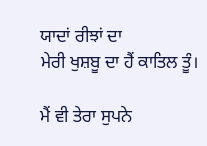ਯਾਦਾਂ ਰੀਝਾਂ ਦਾ
ਮੇਰੀ ਖੁਸ਼ਬੂ ਦਾ ਹੈਂ ਕਾਤਿਲ ਤੂੰ।

ਮੈਂ ਵੀ ਤੇਰਾ ਸੁਪਨੇ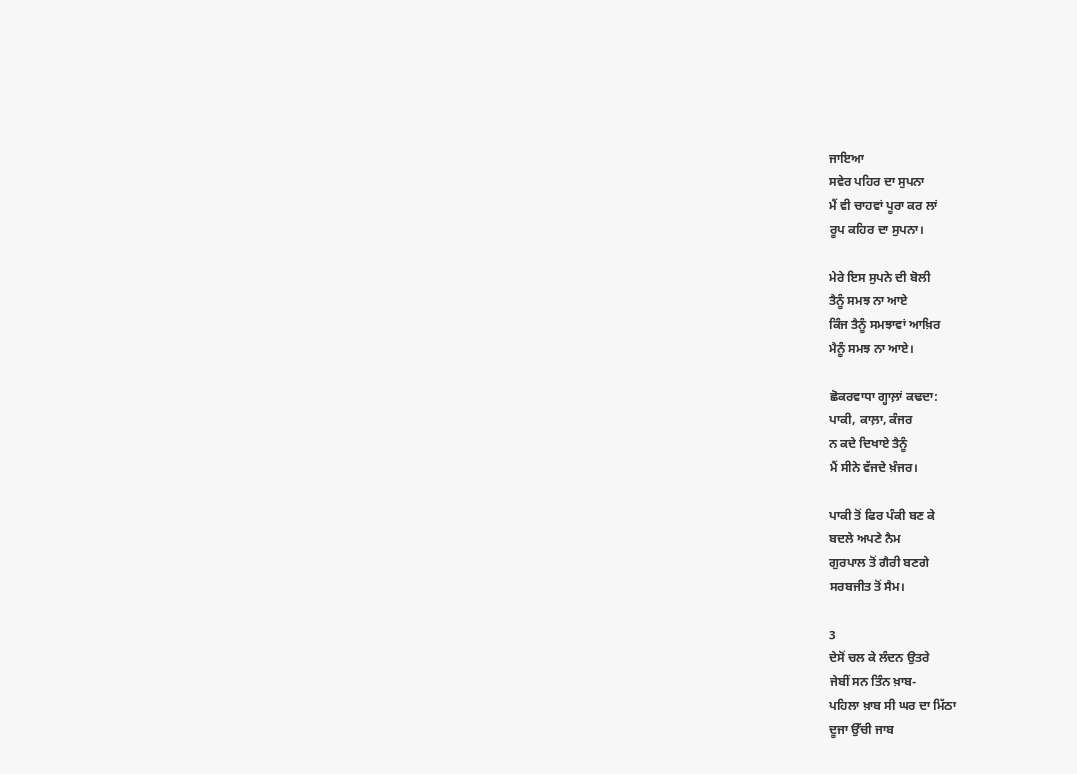ਜਾਇਆ
ਸਵੇਰ ਪਹਿਰ ਦਾ ਸੁਪਨਾ
ਮੈਂ ਵੀ ਚਾਹਵਾਂ ਪੂਰਾ ਕਰ ਲਾਂ
ਰੂਪ ਕਹਿਰ ਦਾ ਸੁਪਨਾ।

ਮੇਰੇ ਇਸ ਸੁਪਨੇ ਦੀ ਬੋਲੀ
ਤੈਨੂੰ ਸਮਝ ਨਾ ਆਏ
ਕਿੰਜ ਤੈਨੂੰ ਸਮਝਾਵਾਂ ਆਖ਼ਿਰ
ਮੈਨੂੰ ਸਮਝ ਨਾ ਆਏ।

ਛੋਕਰਵਾਧਾ ਗ੍ਹਾਲ਼ਾਂ ਕਢਦਾ:
ਪਾਕੀ, ਕਾਲ਼ਾ, ਕੰਜਰ
ਨ ਕਦੇ ਦਿਖਾਏ ਤੈਨੂੰ
ਮੈਂ ਸੀਨੇ ਵੱਜਦੇ ਖ਼ੰਜਰ।

ਪਾਕੀ ਤੋਂ ਫਿਰ ਪੰਕੀ ਬਣ ਕੇ
ਬਦਲੇ ਅਪਣੇ ਨੈਮ
ਗੁਰਪਾਲ ਤੋਂ ਗੈਰੀ ਬਣਗੇ
ਸਰਬਜੀਤ ਤੋਂ ਸੈਮ।

3
ਦੇਸੋਂ ਚਲ ਕੇ ਲੰਦਨ ਉਤਰੇ
ਜੇਬੀਂ ਸਨ ਤਿੰਨ ਖ਼ਾਬ-
ਪਹਿਲਾ ਖ਼ਾਬ ਸੀ ਘਰ ਦਾ ਮਿੱਠਾ
ਦੂਜਾ ਉੱਚੀ ਜਾਬ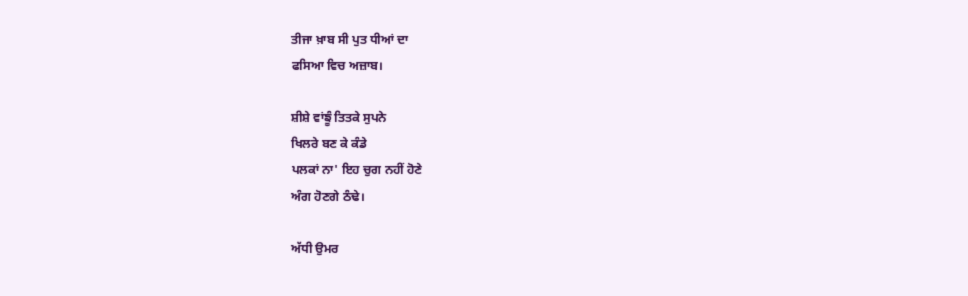ਤੀਜਾ ਖ਼ਾਬ ਸੀ ਪੁਤ ਧੀਆਂ ਦਾ
ਫਸਿਆ ਵਿਚ ਅਜ਼ਾਬ।

ਸ਼ੀਸ਼ੇ ਵਾਂਙੂੰ ਤਿਤਕੇ ਸੁਪਨੇ
ਖਿਲਰੇ ਬਣ ਕੇ ਕੰਡੇ
ਪਲਕਾਂ ਨਾ' ਇਹ ਚੁਗ ਨਹੀਂ ਹੋਣੇ
ਅੰਗ ਹੋਣਗੇ ਠੰਢੇ।

ਅੱਧੀ ਉਮਰ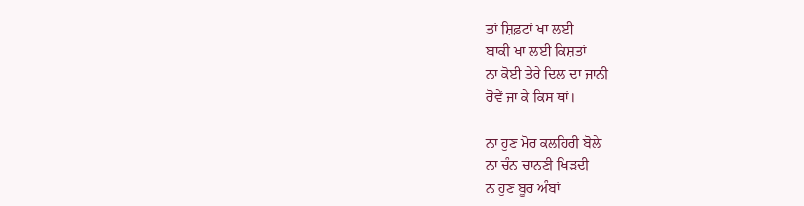ਤਾਂ ਸ਼ਿਫ਼ਟਾਂ ਖਾ ਲਈ
ਬਾਕੀ ਖਾ ਲਈ ਕਿਸ਼ਤਾਂ
ਨਾ ਕੋਈ ਤੇਰੇ ਦਿਲ ਦਾ ਜਾਨੀ
ਰੋਵੇਂ ਜਾ ਕੇ ਕਿਸ ਥਾਂ।

ਨਾ ਹੁਣ ਮੋਰ ਕਲਹਿਰੀ ਬੋਲੇ
ਨਾ ਚੰਨ ਚਾਨਣੀ ਖਿੜਦੀ
ਨ ਹੁਣ ਬੂਰ ਅੰਬਾਂ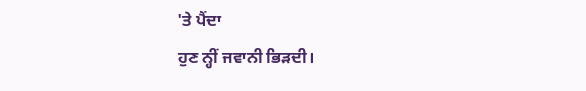'ਤੇ ਪੈਂਦਾ
ਹੁਣ ਨ੍ਹੀਂ ਜਵਾਨੀ ਭਿੜਦੀ।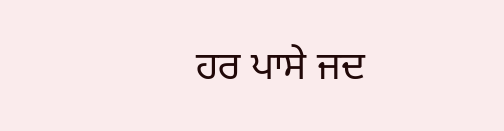ਹਰ ਪਾਸੇ ਜਦ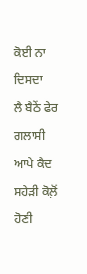ਕੋਈ ਨਾ ਦਿਸਦਾ
ਲੈ ਬੈਠੇਂ ਫੇਰ ਗਲਾਸੀ
ਆਪੇ ਕੈਦ ਸਹੇੜੀ ਕੋਲ਼ੋਂ
ਹੋਣੀ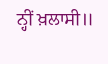ਨ੍ਹੀਂ ਖ਼ਲਾਸੀ॥